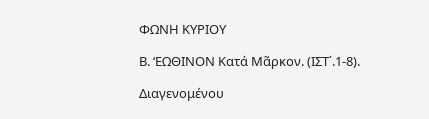ΦΩΝΗ ΚΥΡΙΟΥ

Β. ‘ΕΩΘΙΝΟΝ Κατά Μᾶρκον. (ΙΣΤ΄.1-8).

Διαγενομένου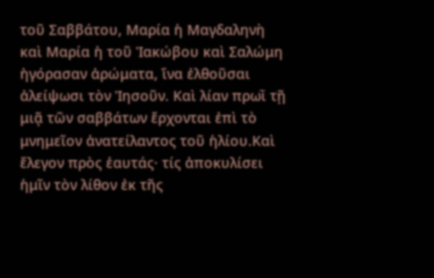τοῦ Σαββάτου, Μαρία ἡ Μαγδαληνὴ καὶ Μαρία ἡ τοῦ Ἰακώβου καὶ Σαλώμη ἠγόρασαν ἀρώματα, ἵνα ἐλθοῦσαι ἀλείψωσι τὸν Ἰησοῦν. Καὶ λίαν πρωῒ τῇ μιᾷ τῶν σαββάτων ἔρχονται ἐπὶ τὸ μνημεῖον ἀνατείλαντος τοῦ ἡλίου.Καὶ ἔλεγον πρὸς ἑαυτάς· τίς ἀποκυλίσει ἡμῖν τὸν λίθον ἐκ τῆς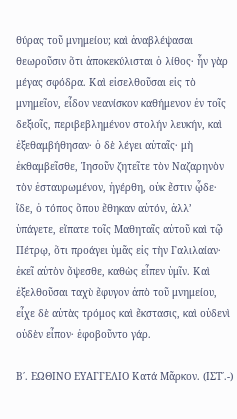θύρας τοῦ μνημείου; καὶ ἀναβλέψασαι θεωροῦσιν ὅτι ἀποκεκύλισται ὁ λίθος· ἦν γὰρ μέγας σφόδρα. Καὶ εἰσελθοῦσαι εἰς τὸ μνημεῖον, εἶδον νεανίσκον καθήμενον ἐν τοῖς δεξιοῖς, περιβεβλημένον στολήν λευκήν, καὶ ἐξεθαμβήθησαν· ὁ δὲ λέγει αὐταῖς· μὴ ἐκθαμβεῖσθε, Ἰησοῦν ζητεῖτε τὸν Ναζαρηνὸν τὸν ἐσταυρωμένον, ἠγέρθη, οὐκ ἔστιν ᾧδε· ἴδε, ὁ τόπος ὅπου ἔθηκαν αὐτόν, ἀλλ’ ὑπάγετε, εἴπατε τοῖς Μαθηταῖς αὐτοῦ καὶ τῷ Πέτρῳ, ὅτι προάγει ὑμᾶς εἰς τὴν Γαλιλαίαν· ἐκεῖ αὐτὸν ὄψεσθε, καθὼς εἶπεν ὑμῖν. Καὶ ἐξελθοῦσαι ταχὺ ἔφυγον ἀπὸ τοῦ μνημείου, εἶχε δὲ αὐτὰς τρόμος καὶ ἔκστασις, καὶ οὐδενὶ οὐδὲν εἶπον· ἐφοβοῦντο γάρ.

Β΄. ΕΩΘΙΝΟ ΕΥΑΓΓΕΛΙΟ Κατά Μᾶρκον. (ΙΣΤ΄.-)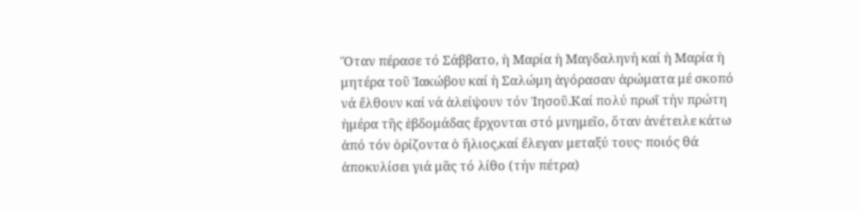Ὅταν πέρασε τό Σάββατο, ἡ Μαρία ἡ Μαγδαληνή καί ἡ Μαρία ἡ μητέρα τοῦ Ἰακώβου καί ἡ Σαλώμη ἀγόρασαν ἀρώματα μέ σκοπό νά ἔλθουν καί νά ἀλείψουν τόν Ἰησοῦ.Καί πολύ πρωΐ τήν πρώτη ἡμέρα τῆς ἑβδομάδας ἔρχονται στό μνημεῖο, ὅταν ἀνέτειλε κάτω ἀπό τόν ὁρίζοντα ὁ ἥλιος,καί ἔλεγαν μεταξύ τους· ποιός θά ἀποκυλίσει γιά μᾶς τό λίθο (τήν πέτρα)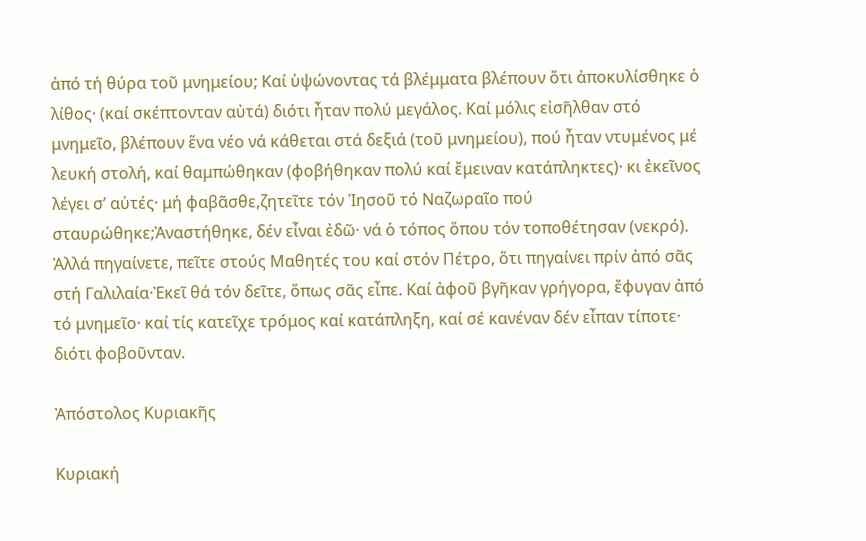ἀπό τή θύρα τοῦ μνημείου; Καί ὑψώνοντας τά βλέμματα βλέπουν ὅτι ἀποκυλίσθηκε ὁ λίθος· (καί σκέπτονταν αὐτά) διότι ἦταν πολύ μεγάλος. Καί μόλις εἰσῆλθαν στό μνημεῖο, βλέπουν ἕνα νέο νά κάθεται στά δεξιά (τοῦ μνημείου), πού ἦταν ντυμένος μέ λευκή στολή, καί θαμπώθηκαν (φοβήθηκαν πολύ καί ἔμειναν κατάπληκτες)· κι ἐκεῖνος λέγει σ’ αὐτές· μή φαβᾶσθε,ζητεῖτε τόν Ἰησοῦ τό Ναζωραῖο πού σταυρώθηκε;Ἀναστήθηκε, δέν εἶναι ἐδῶ· νά ὁ τόπος ὅπου τόν τοποθέτησαν (νεκρό). Ἀλλά πηγαίνετε, πεῖτε στούς Μαθητές του καί στόν Πέτρο, ὅτι πηγαίνει πρίν ἀπό σᾶς στή Γαλιλαία·Ἐκεῖ θά τόν δεῖτε, ὅπως σᾶς εἶπε. Καί ἀφοῦ βγῆκαν γρήγορα, ἔφυγαν ἀπό τό μνημεῖο· καί τίς κατεῖχε τρόμος καί κατάπληξη, καί σέ κανέναν δέν εἶπαν τίποτε· διότι φοβοῦνταν.

Ἀπόστολος Κυριακῆς

Κυριακή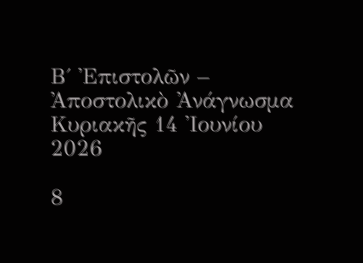Β΄ Ἐπιστολῶν – Ἀποστολικὸ Ἀνάγνωσμα Κυριακῆς 14 Ἰουνίου 2026

8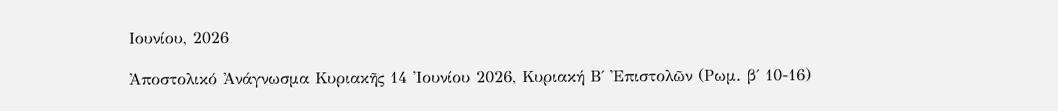Ιουνίου, 2026

Ἀποστολικό Ἀνάγνωσμα Κυριακῆς 14 Ἰουνίου 2026, Κυριακή Β΄ Ἐπιστολῶν (Ρωμ. β΄ 10-16)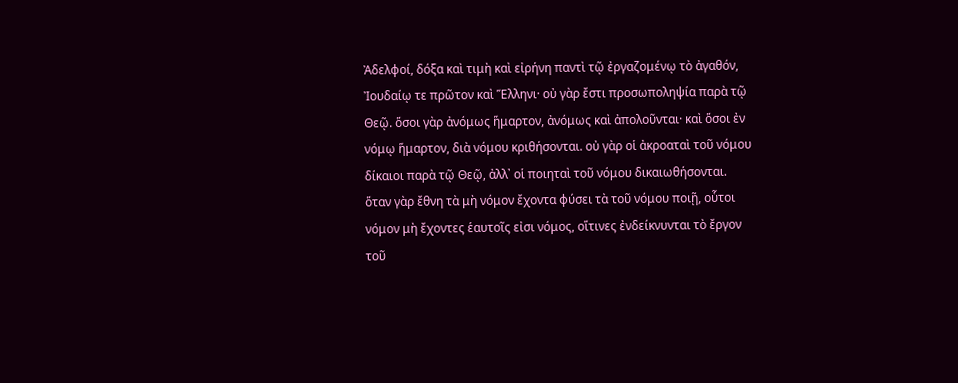Ἀδελφοί, δόξα καὶ τιμὴ καὶ εἰρήνη παντὶ τῷ ἐργαζομένῳ τὸ ἀγαθόν, Ἰουδαίῳ τε πρῶτον καὶ Ἕλληνι· οὐ γὰρ ἔστι προσωποληψία παρὰ τῷ Θεῷ. ὅσοι γὰρ ἀνόμως ἥμαρτον, ἀνόμως καὶ ἀπολοῦνται· καὶ ὅσοι ἐν νόμῳ ἥμαρτον, διὰ νόμου κριθήσονται. οὐ γὰρ οἱ ἀκροαταὶ τοῦ νόμου δίκαιοι παρὰ τῷ Θεῷ, ἀλλ᾿ οἱ ποιηταὶ τοῦ νόμου δικαιωθήσονται. ὅταν γὰρ ἔθνη τὰ μὴ νόμον ἔχοντα φύσει τὰ τοῦ νόμου ποιῇ, οὗτοι νόμον μὴ ἔχοντες ἑαυτοῖς εἰσι νόμος, οἵτινες ἐνδείκνυνται τὸ ἔργον τοῦ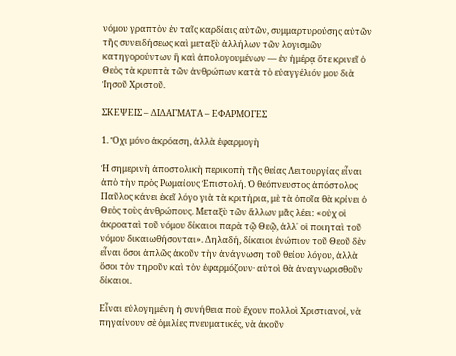νόμου γραπτὸν ἐν ταῖς καρδίαις αὐτῶν, συμμαρτυρούσης αὐτῶν τῆς συνειδήσεως καὶ μεταξὺ ἀλλήλων τῶν λογισμῶν κατηγορούντων ἢ καὶ ἀπολογουμένων — ἐν ἡμέρᾳ ὅτε κρινεῖ ὁ Θεὸς τὰ κρυπτὰ τῶν ἀνθρώπων κατὰ τὸ εὐαγγέλιόν μου διὰ Ἰησοῦ Χριστοῦ.

ΣΚΕΨΕΙΣ – ΔΙΔΑΓΜΑΤΑ – ΕΦΑΡΜΟΓΕΣ

1. Ὄχι μόνο ἀκρόαση, ἀλλὰ ἐφαρμογὴ

Ἡ σημερινὴ ἀποστολικὴ περικοπὴ τῆς θείας Λειτουργίας εἶναι ἀπὸ τὴν πρὸς Ρωμαίους Ἐπιστολή. Ὁ θεόπνευστος ἀπόστολος Παῦλος κάνει ἐκεῖ λόγο γιὰ τὰ κριτήρια, μὲ τὰ ὁποῖα θὰ κρίνει ὁ Θεὸς τοὺς ἀνθρώπους. Μεταξὺ τῶν ἄλλων μᾶς λέει: «οὐχ οἱ ἀκροαταὶ τοῦ νόμου δίκαιοι παρὰ τῷ Θεῷ, ἀλλ᾿ οἱ ποιηταὶ τοῦ νόμου δικαιωθήσονται». Δηλαδή, δίκαιοι ἐνώπιον τοῦ Θεοῦ δὲν εἶναι ὅσοι ἁπλῶς ἀκοῦν τὴν ἀνάγνωση τοῦ θείου λόγου, ἀλλὰ ὅσοι τὸν τηροῦν καὶ τὸν ἐφαρμόζουν· αὐτοὶ θὰ ἀναγνωρισθοῦν δίκαιοι.

Εἶναι εὐλογημένη ἡ συνήθεια ποὺ ἔχουν πολλοὶ Χριστιανοί, νὰ πηγαίνουν σὲ ὁμιλίες πνευματικές, νὰ ἀκοῦν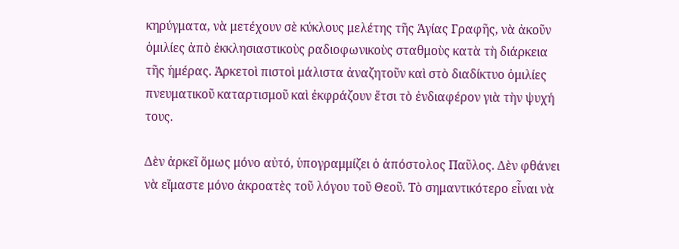κηρύγματα, νὰ μετέχουν σὲ κύκλους μελέτης τῆς Ἁγίας Γραφῆς, νὰ ἀκοῦν ὁμιλίες ἀπὸ ἐκκλησιαστικοὺς ραδιοφωνικοὺς σταθμοὺς κατὰ τὴ διάρκεια τῆς ἡμέρας. Ἀρκετοὶ πιστοὶ μάλιστα ἀναζητοῦν καὶ στὸ διαδίκτυο ὁμιλίες πνευματικοῦ καταρτισμοῦ καὶ ἐκφράζουν ἔτσι τὸ ἐνδιαφέρον γιὰ τὴν ψυχή τους.

Δὲν ἀρκεῖ ὅμως μόνο αὐτό, ὑπογραμμίζει ὁ ἀπόστολος Παῦλος. Δὲν φθάνει νὰ εἴμαστε μόνο ἀκροατὲς τοῦ λόγου τοῦ Θεοῦ. Τὸ σημαντικότερο εἶναι νὰ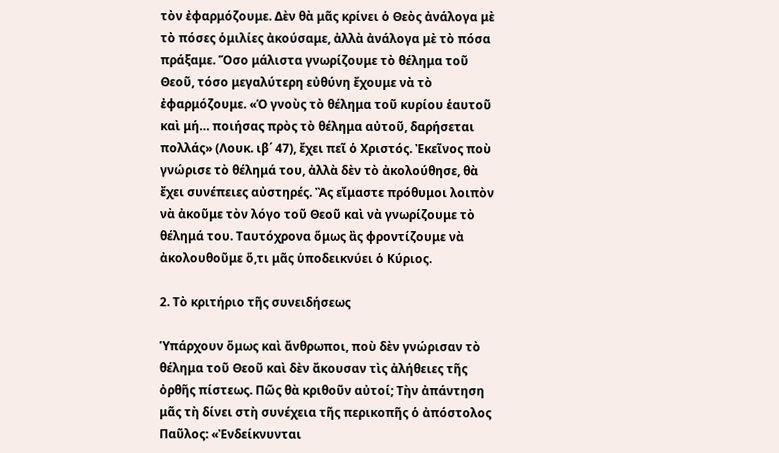τὸν ἐφαρμόζουμε. Δὲν θὰ μᾶς κρίνει ὁ Θεὸς ἀνάλογα μὲ τὸ πόσες ὁμιλίες ἀκούσαμε, ἀλλὰ ἀνάλογα μὲ τὸ πόσα πράξαμε. Ὅσο μάλιστα γνωρίζουμε τὸ θέλημα τοῦ Θεοῦ, τόσο μεγαλύτερη εὐθύνη ἔχουμε νὰ τὸ ἐφαρμόζουμε. «Ὁ γνοὺς τὸ θέλημα τοῦ κυρίου ἑαυτοῦ καὶ μή… ποιήσας πρὸς τὸ θέλημα αὐτοῦ, δαρήσεται πολλάς» (Λουκ. ιβ΄ 47), ἔχει πεῖ ὁ Χριστός. Ἐκεῖνος ποὺ γνώρισε τὸ θέλημά του, ἀλλὰ δὲν τὸ ἀκολούθησε, θὰ ἔχει συνέπειες αὐστηρές. Ἂς εἴμαστε πρόθυμοι λοιπὸν νὰ ἀκοῦμε τὸν λόγο τοῦ Θεοῦ καὶ νὰ γνωρίζουμε τὸ θέλημά του. Ταυτόχρονα ὅμως ἂς φροντίζουμε νὰ ἀκολουθοῦμε ὅ,τι μᾶς ὑποδεικνύει ὁ Κύριος.

2. Τὸ κριτήριο τῆς συνειδήσεως

Ὑπάρχουν ὅμως καὶ ἄνθρωποι, ποὺ δὲν γνώρισαν τὸ θέλημα τοῦ Θεοῦ καὶ δὲν ἄκουσαν τὶς ἀλήθειες τῆς ὀρθῆς πίστεως. Πῶς θὰ κριθοῦν αὐτοί; Τὴν ἀπάντηση μᾶς τὴ δίνει στὴ συνέχεια τῆς περικοπῆς ὁ ἀπόστολος Παῦλος: «Ἐνδείκνυνται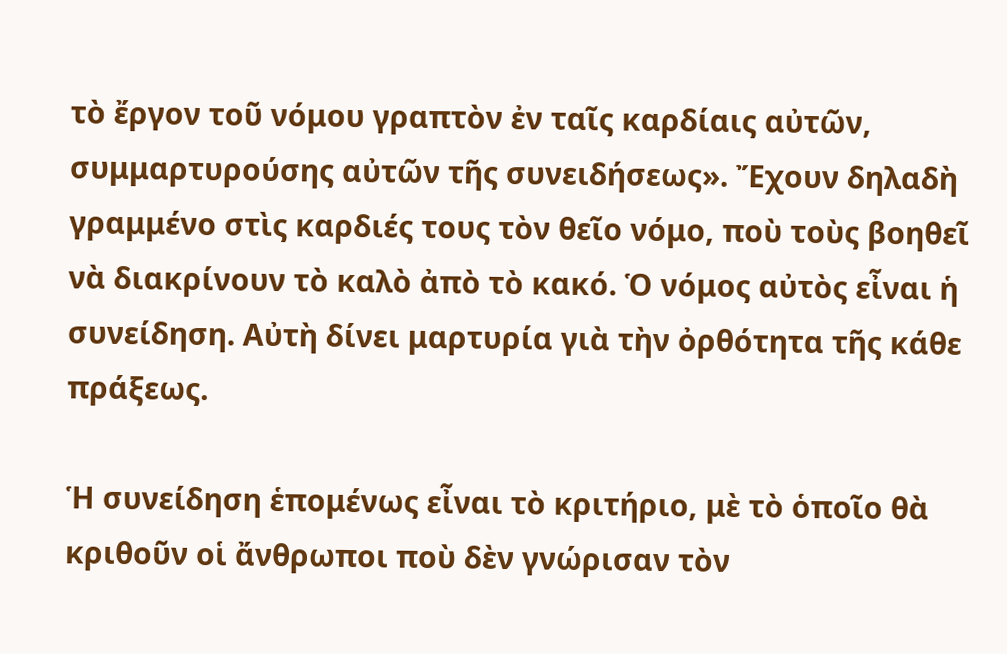τὸ ἔργον τοῦ νόμου γραπτὸν ἐν ταῖς καρδίαις αὐτῶν, συμμαρτυρούσης αὐτῶν τῆς συνειδήσεως». Ἔχουν δηλαδὴ γραμμένο στὶς καρδιές τους τὸν θεῖο νόμο, ποὺ τοὺς βοηθεῖ νὰ διακρίνουν τὸ καλὸ ἀπὸ τὸ κακό. Ὁ νόμος αὐτὸς εἶναι ἡ συνείδηση. Αὐτὴ δίνει μαρτυρία γιὰ τὴν ὀρθότητα τῆς κάθε πράξεως.

Ἡ συνείδηση ἑπομένως εἶναι τὸ κριτήριο, μὲ τὸ ὁποῖο θὰ κριθοῦν οἱ ἄνθρωποι ποὺ δὲν γνώρισαν τὸν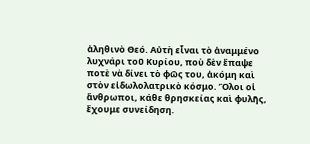ἀληθινὸ Θεό. Αὐτὴ εἶναι τὸ ἀναμμένο λυχνάρι τοῦ Κυρίου, ποὺ δὲν ἔπαψε ποτὲ νὰ δίνει τὸ φῶς του, ἀκόμη καὶ στὸν εἰδωλολατρικὸ κόσμο. Ὅλοι οἱ ἄνθρωποι, κάθε θρησκείας καὶ φυλῆς, ἔχουμε συνείδηση.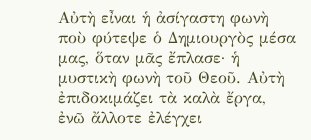Αὐτὴ εἶναι ἡ ἀσίγαστη φωνὴ ποὺ φύτεψε ὁ Δημιουργὸς μέσα μας, ὅταν μᾶς ἔπλασε· ἡ μυστικὴ φωνὴ τοῦ Θεοῦ. Αὐτὴ ἐπιδοκιμάζει τὰ καλὰ ἔργα, ἐνῶ ἄλλοτε ἐλέγχει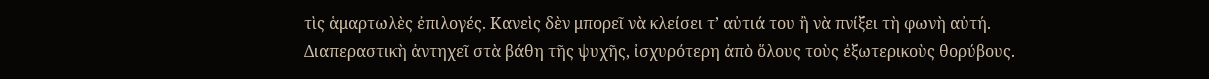τὶς ἁμαρτωλὲς ἐπιλογές. Κανεὶς δὲν μπορεῖ νὰ κλείσει τ’ αὐτιά του ἢ νὰ πνίξει τὴ φωνὴ αὐτή. Διαπεραστικὴ ἀντηχεῖ στὰ βάθη τῆς ψυχῆς, ἰσχυρότερη ἀπὸ ὅλους τοὺς ἐξωτερικοὺς θορύβους.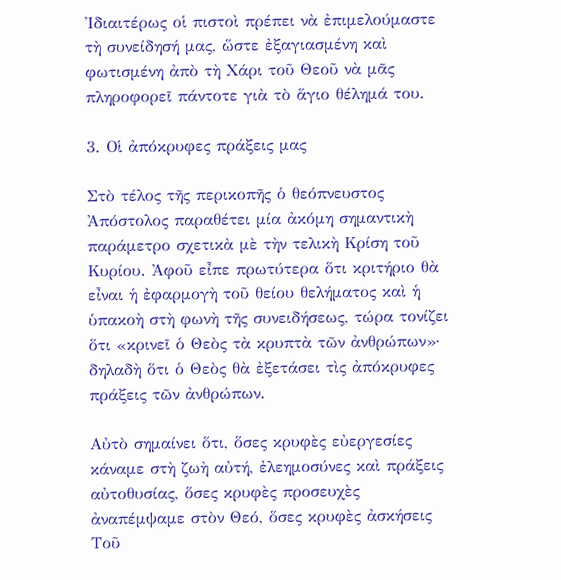Ἰδιαιτέρως οἱ πιστοὶ πρέπει νὰ ἐπιμελούμαστε τὴ συνείδησή μας, ὥστε ἐξαγιασμένη καὶ φωτισμένη ἀπὸ τὴ Χάρι τοῦ Θεοῦ νὰ μᾶς πληροφορεῖ πάντοτε γιὰ τὸ ἅγιο θέλημά του.

3. Οἱ ἀπόκρυφες πράξεις μας

Στὸ τέλος τῆς περικοπῆς ὁ θεόπνευστος Ἀπόστολος παραθέτει μία ἀκόμη σημαντικὴ παράμετρο σχετικὰ μὲ τὴν τελικὴ Κρίση τοῦ Κυρίου. Ἀφοῦ εἶπε πρωτύτερα ὅτι κριτήριο θὰ εἶναι ἡ ἐφαρμογὴ τοῦ θείου θελήματος καὶ ἡ ὑπακοὴ στὴ φωνὴ τῆς συνειδήσεως, τώρα τονίζει ὅτι «κρινεῖ ὁ Θεὸς τὰ κρυπτὰ τῶν ἀνθρώπων»· δηλαδὴ ὅτι ὁ Θεὸς θὰ ἐξετάσει τὶς ἀπόκρυφες πράξεις τῶν ἀνθρώπων.

Αὐτὸ σημαίνει ὅτι, ὅσες κρυφὲς εὐεργεσίες κάναμε στὴ ζωὴ αὐτή, ἐλεημοσύνες καὶ πράξεις αὐτοθυσίας, ὅσες κρυφὲς προσευχὲς ἀναπέμψαμε στὸν Θεό, ὅσες κρυφὲς ἀσκήσεις Τοῦ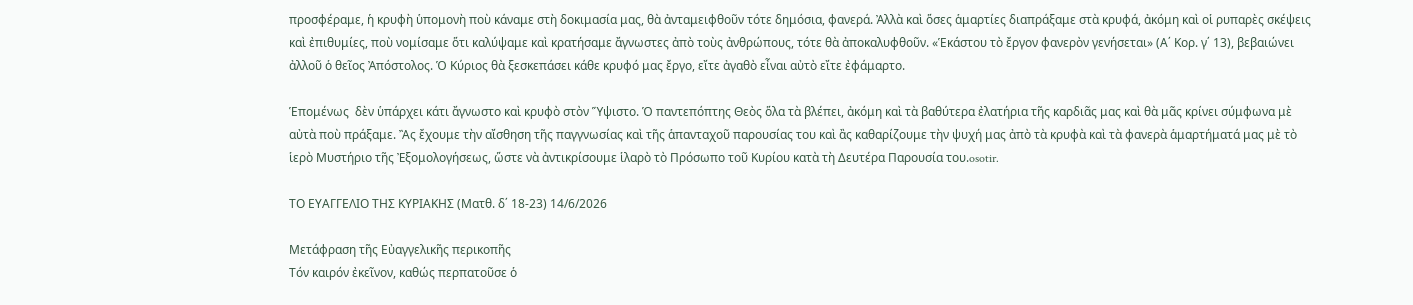προσφέραμε, ἡ κρυφὴ ὑπομονὴ ποὺ κάναμε στὴ δοκιμασία μας, θὰ ἀνταμειφθοῦν τότε δημόσια, φανερά. Ἀλλὰ καὶ ὅσες ἁμαρτίες διαπράξαμε στὰ κρυφά, ἀκόμη καὶ οἱ ρυπαρὲς σκέψεις καὶ ἐπιθυμίες, ποὺ νομίσαμε ὅτι καλύψαμε καὶ κρατήσαμε ἄγνωστες ἀπὸ τοὺς ἀνθρώπους, τότε θὰ ἀποκαλυφθοῦν. «Ἑκάστου τὸ ἔργον φανερὸν γενήσεται» (Α΄ Κορ. γ΄ 13), βεβαιώνει ἀλλοῦ ὁ θεῖος Ἀπόστολος. Ὁ Κύριος θὰ ξεσκεπάσει κάθε κρυφό μας ἔργο, εἴτε ἀγαθὸ εἶναι αὐτὸ εἴτε ἐφάμαρτο.

Ἑπομένως  δὲν ὑπάρχει κάτι ἄγνωστο καὶ κρυφὸ στὸν Ὕψιστο. Ὁ παντεπόπτης Θεὸς ὅλα τὰ βλέπει, ἀκόμη καὶ τὰ βαθύτερα ἐλατήρια τῆς καρδιᾶς μας καὶ θὰ μᾶς κρίνει σύμφωνα μὲ αὐτὰ ποὺ πράξαμε. Ἂς ἔχουμε τὴν αἴσθηση τῆς παγγνωσίας καὶ τῆς ἁπανταχοῦ παρουσίας του καὶ ἂς καθαρίζουμε τὴν ψυχή μας ἀπὸ τὰ κρυφὰ καὶ τὰ φανερὰ ἁμαρτήματά μας μὲ τὸ ἱερὸ Μυστήριο τῆς Ἐξομολογήσεως, ὥστε νὰ ἀντικρίσουμε ἱλαρὸ τὸ Πρόσωπο τοῦ Κυρίου κατὰ τὴ Δευτέρα Παρουσία του.osotir.

TΟ ΕΥΑΓΓΕΛΙΟ ΤΗΣ ΚΥΡΙΑΚΗΣ (Ματθ. δ΄ 18-23) 14/6/2026

Μετάφραση τῆς Εὐαγγελικῆς περικοπῆς
Τόν καιρόν ἐκεῖνον, καθώς περπατοῦσε ὁ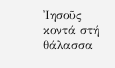Ἰησοῦς κοντά στή θάλασσα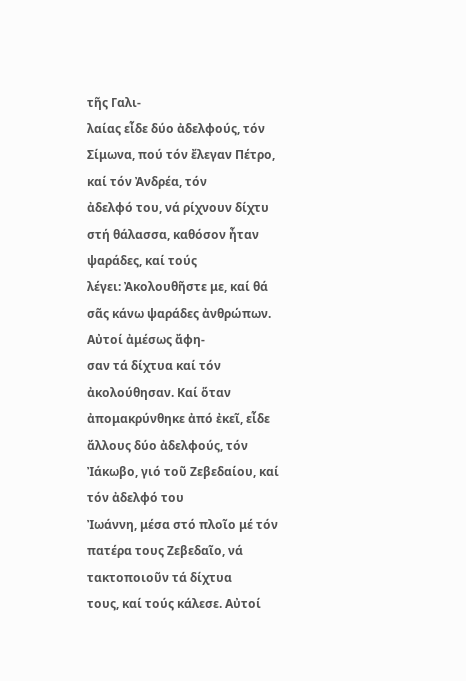τῆς Γαλι-
λαίας εἶδε δύο ἀδελφούς, τόν Σίμωνα, πού τόν ἔλεγαν Πέτρο, καί τόν Ἀνδρέα, τόν
ἀδελφό του, νά ρίχνουν δίχτυ στή θάλασσα, καθόσον ἦταν ψαράδες, καί τούς
λέγει: Ἀκολουθῆστε με, καί θά σᾶς κάνω ψαράδες ἀνθρώπων. Αὐτοί ἀμέσως ἄφη-
σαν τά δίχτυα καί τόν ἀκολούθησαν. Καί ὅταν ἀπομακρύνθηκε ἀπό ἐκεῖ, εἶδε
ἄλλους δύο ἀδελφούς, τόν Ἰάκωβο, γιό τοῦ Ζεβεδαίου, καί τόν ἀδελφό του
Ἰωάννη, μέσα στό πλοῖο μέ τόν πατέρα τους Ζεβεδαῖο, νά τακτοποιοῦν τά δίχτυα
τους, καί τούς κάλεσε. Αὐτοί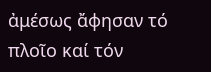ἀμέσως ἄφησαν τό πλοῖο καί τόν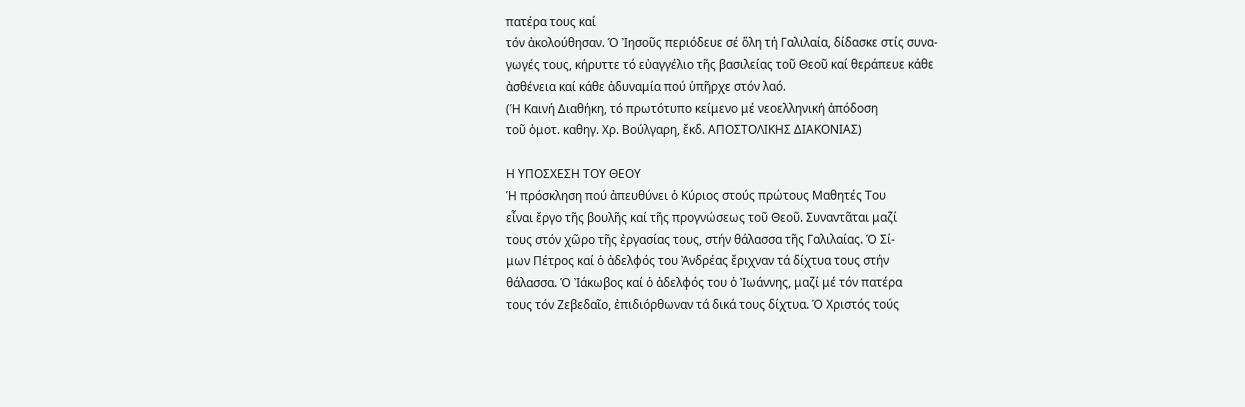πατέρα τους καί
τόν ἀκολούθησαν. Ὁ Ἰησοῦς περιόδευε σέ ὅλη τή Γαλιλαία, δίδασκε στίς συνα-
γωγές τους, κήρυττε τό εὐαγγέλιο τῆς βασιλείας τοῦ Θεοῦ καί θεράπευε κάθε
ἀσθένεια καί κάθε ἀδυναμία πού ὑπῆρχε στόν λαό.
(Ἡ Καινή Διαθήκη, τό πρωτότυπο κείμενο μέ νεοελληνική ἀπόδοση
τοῦ ὁμοτ. καθηγ. Χρ. Βούλγαρη, ἔκδ. ΑΠΟΣΤΟΛΙΚΗΣ ΔΙΑΚΟΝΙΑΣ)

Η ΥΠΟΣΧΕΣΗ ΤΟΥ ΘΕΟΥ
Ἡ πρόσκληση πού ἀπευθύνει ὁ Κύριος στούς πρώτους Μαθητές Του
εἶναι ἔργο τῆς βουλῆς καί τῆς προγνώσεως τοῦ Θεοῦ. Συναντᾶται μαζί
τους στόν χῶρο τῆς ἐργασίας τους, στήν θάλασσα τῆς Γαλιλαίας. Ὁ Σί-
μων Πέτρος καί ὁ ἀδελφός του Ἀνδρέας ἔριχναν τά δίχτυα τους στήν
θάλασσα. Ὁ Ἰάκωβος καί ὁ ἀδελφός του ὁ Ἰωάννης, μαζί μέ τόν πατέρα
τους τόν Ζεβεδαῖο, ἐπιδιόρθωναν τά δικά τους δίχτυα. Ὁ Χριστός τούς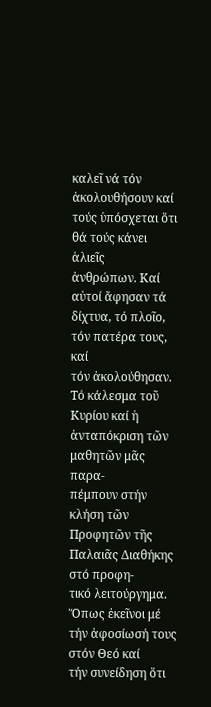καλεῖ νά τόν ἀκολουθήσουν καί τούς ὑπόσχεται ὅτι θά τούς κάνει ἁλιεῖς
ἀνθρώπων. Καί αὐτοί ἄφησαν τά δίχτυα, τό πλοῖο, τόν πατέρα τους, καί
τόν ἀκολούθησαν.
Τό κάλεσμα τοῦ Κυρίου καί ἡ ἀνταπόκριση τῶν μαθητῶν μᾶς παρα-
πέμπουν στήν κλήση τῶν Προφητῶν τῆς Παλαιᾶς Διαθήκης στό προφη-
τικό λειτούργημα. Ὅπως ἐκεῖνοι μέ τήν ἀφοσίωσή τους στόν Θεό καί
τήν συνείδηση ὅτι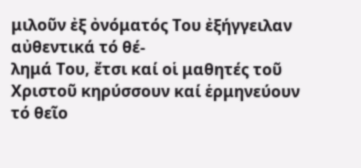μιλοῦν ἐξ ὀνόματός Του ἐξήγγειλαν αὐθεντικά τό θέ-
λημά Του, ἔτσι καί οἱ μαθητές τοῦ Χριστοῦ κηρύσσουν καί ἑρμηνεύουν
τό θεῖο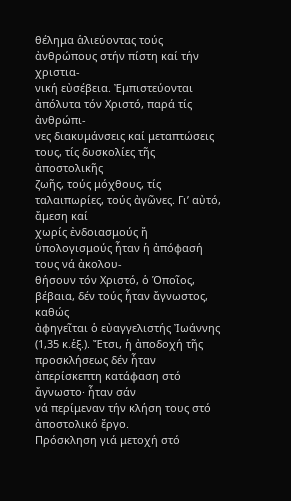θέλημα ἁλιεύοντας τούς ἀνθρώπους στήν πίστη καί τήν χριστια-
νική εὐσέβεια. Ἐμπιστεύονται ἀπόλυτα τόν Χριστό, παρά τίς ἀνθρώπι-
νες διακυμάνσεις καί μεταπτώσεις τους, τίς δυσκολίες τῆς ἀποστολικῆς
ζωῆς, τούς μόχθους, τίς ταλαιπωρίες, τούς ἀγῶνες. Γι’ αὐτό, ἄμεση καί
χωρίς ἐνδοιασμούς ἤ ὑπολογισμούς ἦταν ἡ ἀπόφασή τους νά ἀκολου-
θήσουν τόν Χριστό, ὁ Ὁποῖος, βέβαια, δέν τούς ἦταν ἄγνωστος, καθώς
ἀφηγεῖται ὁ εὐαγγελιστής Ἰωάννης (1,35 κ.ἑξ.). Ἔτσι, ἡ ἀποδοχή τῆς
προσκλήσεως δέν ἦταν ἀπερίσκεπτη κατάφαση στό ἄγνωστο· ἦταν σάν
νά περίμεναν τήν κλήση τους στό ἀποστολικό ἔργο.
Πρόσκληση γιά μετοχή στό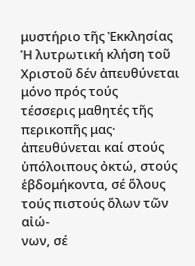μυστήριο τῆς Ἐκκλησίας
Ἡ λυτρωτική κλήση τοῦ Χριστοῦ δέν ἀπευθύνεται μόνο πρός τούς
τέσσερις μαθητές τῆς περικοπῆς μας· ἀπευθύνεται καί στούς ὑπόλοιπους ὀκτώ, στούς ἑβδομήκοντα, σέ ὅλους τούς πιστούς ὅλων τῶν αἰώ-
νων, σέ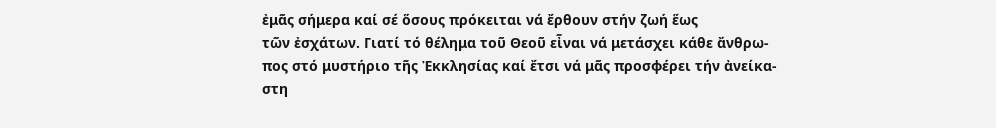ἐμᾶς σήμερα καί σέ ὅσους πρόκειται νά ἔρθουν στήν ζωή ἕως
τῶν ἐσχάτων. Γιατί τό θέλημα τοῦ Θεοῦ εἶναι νά μετάσχει κάθε ἄνθρω-
πος στό μυστήριο τῆς Ἐκκλησίας καί ἔτσι νά μᾶς προσφέρει τήν ἀνείκα-
στη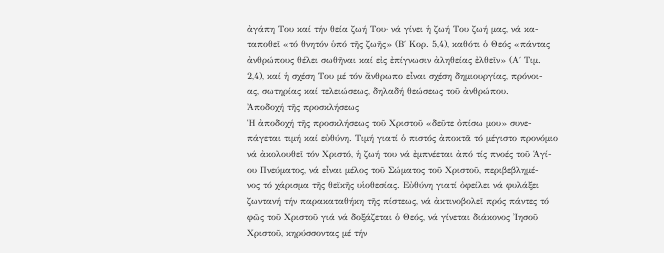ἀγάπη Του καί τήν θεία ζωή Του· νά γίνει ἡ ζωή Του ζωή μας, νά κα-
ταποθεῖ «τό θνητόν ὑπό τῆς ζωῆς» (Β΄ Κορ. 5,4), καθότι ὁ Θεός «πάντας
ἀνθρώπους θέλει σωθῆναι καί εἰς ἐπίγνωσιν ἀληθείας ἐλθεῖν» (Α΄ Τιμ.
2,4), καί ἡ σχέση Του μέ τόν ἄνθρωπο εἶναι σχέση δημιουργίας, πρόνοι-
ας, σωτηρίας καί τελειώσεως, δηλαδή θεώσεως τοῦ ἀνθρώπου.
Ἀποδοχή τῆς προσκλήσεως
Ἡ ἀποδοχή τῆς προσκλήσεως τοῦ Χριστοῦ «δεῦτε ὀπίσω μου» συνε-
πάγεται τιμή καί εὐθύνη. Τιμή γιατί ὁ πιστός ἀποκτᾶ τό μέγιστο προνόμιο
νά ἀκολουθεῖ τόν Χριστό, ἡ ζωή του νά ἐμπνέεται ἀπό τίς πνοές τοῦ Ἁγί-
ου Πνεύματος, νά εἶναι μέλος τοῦ Σώματος τοῦ Χριστοῦ, περιβεβλημέ-
νος τό χάρισμα τῆς θεϊκῆς υἱοθεσίας. Εὐθύνη γιατί ὀφείλει νά φυλάξει
ζωντανή τήν παρακαταθήκη τῆς πίστεως, νά ἀκτινοβολεῖ πρός πάντες τό
φῶς τοῦ Χριστοῦ γιά νά δοξάζεται ὁ Θεός, νά γίνεται διάκονος Ἰησοῦ
Χριστοῦ, κηρύσσοντας μέ τήν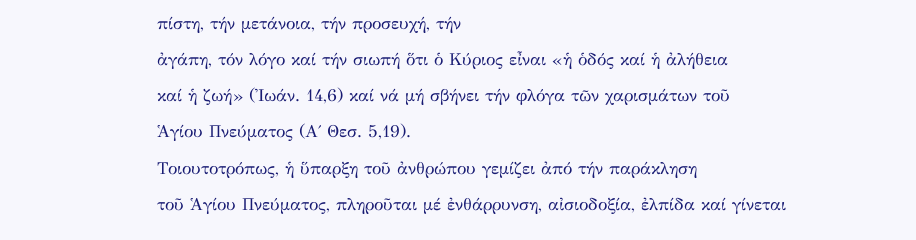πίστη, τήν μετάνοια, τήν προσευχή, τήν
ἀγάπη, τόν λόγο καί τήν σιωπή ὅτι ὁ Κύριος εἶναι «ἡ ὁδός καί ἡ ἀλήθεια
καί ἡ ζωή» (Ἰωάν. 14,6) καί νά μή σβήνει τήν φλόγα τῶν χαρισμάτων τοῦ
Ἁγίου Πνεύματος (Α΄ Θεσ. 5,19).
Τοιουτοτρόπως, ἡ ὕπαρξη τοῦ ἀνθρώπου γεμίζει ἀπό τήν παράκληση
τοῦ Ἁγίου Πνεύματος, πληροῦται μέ ἐνθάρρυνση, αἰσιοδοξία, ἐλπίδα καί γίνεται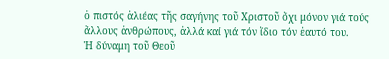ὁ πιστός ἁλιέας τῆς σαγήνης τοῦ Χριστοῦ ὄχι μόνον γιά τούς
ἄλλους ἀνθρώπους, ἀλλά καί γιά τόν ἴδιο τόν ἑαυτό του.
Ἡ δύναμη τοῦ Θεοῦ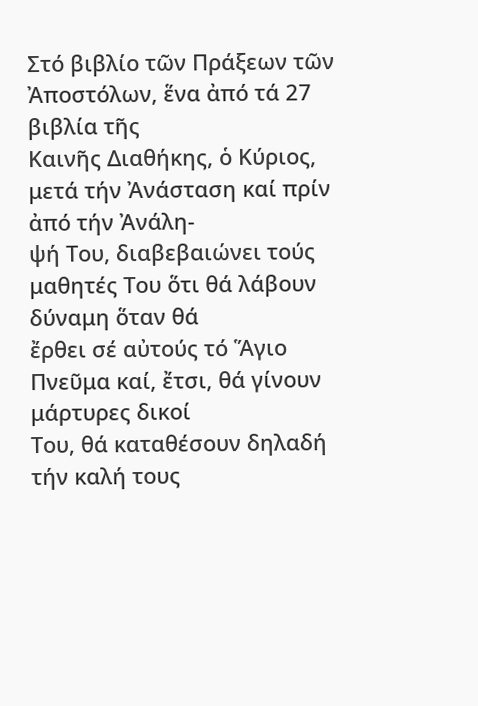Στό βιβλίο τῶν Πράξεων τῶν Ἀποστόλων, ἕνα ἀπό τά 27 βιβλία τῆς
Καινῆς Διαθήκης, ὁ Κύριος, μετά τήν Ἀνάσταση καί πρίν ἀπό τήν Ἀνάλη-
ψή Του, διαβεβαιώνει τούς μαθητές Του ὅτι θά λάβουν δύναμη ὅταν θά
ἔρθει σέ αὐτούς τό Ἅγιο Πνεῦμα καί, ἔτσι, θά γίνουν μάρτυρες δικοί
Του, θά καταθέσουν δηλαδή τήν καλή τους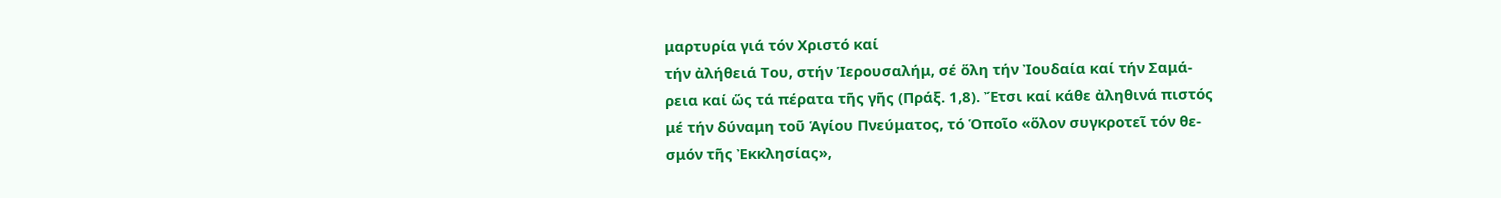μαρτυρία γιά τόν Χριστό καί
τήν ἀλήθειά Του, στήν Ἱερουσαλήμ, σέ ὅλη τήν Ἰουδαία καί τήν Σαμά-
ρεια καί ὥς τά πέρατα τῆς γῆς (Πράξ. 1,8). Ἔτσι καί κάθε ἀληθινά πιστός
μέ τήν δύναμη τοῦ Ἁγίου Πνεύματος, τό Ὁποῖο «ὅλον συγκροτεῖ τόν θε-
σμόν τῆς Ἐκκλησίας»,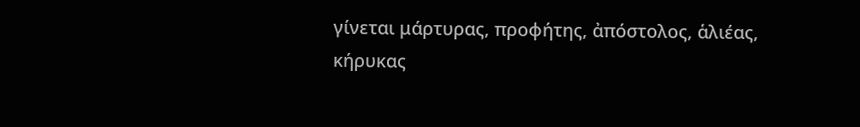γίνεται μάρτυρας, προφήτης, ἀπόστολος, ἁλιέας,
κήρυκας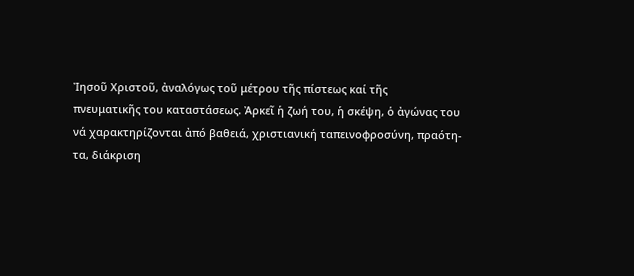Ἰησοῦ Χριστοῦ, ἀναλόγως τοῦ μέτρου τῆς πίστεως καί τῆς
πνευματικῆς του καταστάσεως. Ἀρκεῖ ἡ ζωή του, ἡ σκέψη, ὁ ἀγώνας του
νά χαρακτηρίζονται ἀπό βαθειά, χριστιανική ταπεινοφροσύνη, πραότη-
τα, διάκριση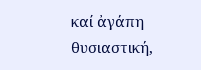καί ἀγάπη θυσιαστική,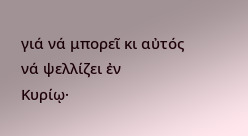γιά νά μπορεῖ κι αὐτός νά ψελλίζει ἐν
Κυρίῳ·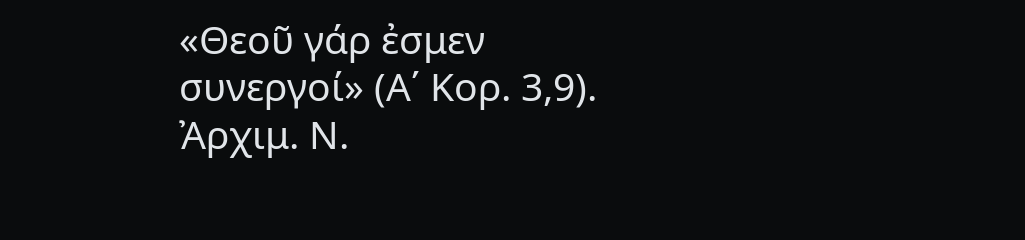«Θεοῦ γάρ ἐσμεν συνεργοί» (Α΄ Κορ. 3,9).
Ἀρχιμ. Ν.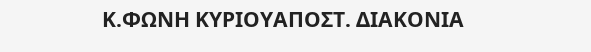Κ.ΦΩΝΗ ΚΥΡΙΟΥΑΠΟΣΤ. ΔΙΑΚΟΝΙΑ